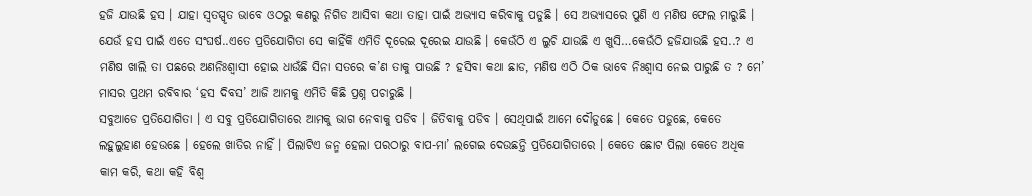ହଜି ଯାଉଛି ହସ । ଯାହା ସ୍ୱତସ୍ପୃତ ଭାବେ ଓଠରୁ କଣରୁ ନିଗିଡ ଆସିବା କଥା ତାହା ପାଇଁ ଅଭ୍ୟାସ କରିବାକୁ ପଡୁଛି । ସେ ଅଭ୍ୟାସରେ ପୁଣି ଏ ମଣିଷ ଫେଲ ମାରୁଛି । ଯେଉଁ ହସ ପାଇଁ ଏତେ ସଂଘର୍ଷ..ଏତେ ପ୍ରତିଯୋଗିତା ସେ କାହିଁକି ଏମିତି ଦୂରେଇ ଦୂରେଇ ଯାଉଛି । କେଉଁଠି ଏ ଲୁଚି ଯାଉଛି ଏ ଖୁସି…କେଉଁଠି ହଜିଯାଉଛି ହସ..? ଏ ମଣିଷ ଖାଲି ତା ପଛରେ ଅଣନିଃଶ୍ୱାସୀ ହୋଇ ଧାଉଁଛି ସିନା ସତରେ କ’ଣ ତାକୁ ପାଉଛି ? ହସିବା କଥା ଛାଡ, ମଣିଷ ଏଠି ଠିକ ଭାବେ ନିଃଶ୍ୱାସ ନେଇ ପାରୁଛି ତ ? ମେ’ ମାସର ପ୍ରଥମ ରବିବାର ‘ହସ ଦିବସ’ ଆଜି ଆମକୁ ଏମିତି କିଛି ପ୍ରଶ୍ନ ପଚାରୁଛି ।
ସବୁଆଡେ ପ୍ରତିଯୋଗିତା । ଏ ସବୁ ପ୍ରତିଯୋଗିତାରେ ଆମକୁ ଭାଗ ନେବାକୁ ପଡିବ । ଜିତିବାକୁ ପଡିବ । ସେଥିପାଇଁ ଆମେ ଦୌଡୁଛେ । କେତେ ପଡୁଛେ, କେତେ ଲହୁଲୁହାଣ ହେଉଛେ । ହେଲେ ଖାତିର ନାହିଁ । ପିଲାଟିଏ ଜନ୍ମ ହେଲା ପରଠାରୁ ବାପ-ମା’ ଲଗେଇ ଦେଉଛନ୍ତି ପ୍ରତିଯୋଗିତାରେ । କେତେ ଛୋଟ ପିଲା କେତେ ଅଧିକ କାମ କରି, କଥା କହି ବିଶ୍ୱ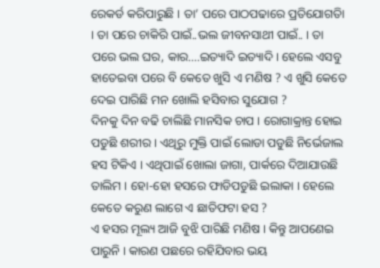ରେକର୍ଡ କରିପାରୁଛି । ତା’ ପରେ ପାଠପଢାରେ ପ୍ରତିଯୋଗତିା । ତା ପରେ ଚାକିରି ପାଇଁ..ଭଲ ଜୀବନସାଥୀ ପାଇଁ.. । ତା ପରେ ଭଲ ଘର, କାର….ଇତ୍ୟାଦି ଇତ୍ୟାଦି । ହେଲେ ଏସବୁ ହାତେଇବା ପରେ ବି କେତେ ଖୁସି ଏ ମଣିଷ ? ଏ ଖୁସି କେତେ ଦେଇ ପାରିଛି ମନ ଖୋଲି ହସିବାର ସୁଯୋଗ ?
ଦିନକୁ ଦିନ ବଢି ଚାଲିଛି ମାନସିକ ଚାପ । ରୋଗାକ୍ରାନ୍ତ ହୋଇ ପଡୁଛି ଶରୀର । ଏଥିରୁ ମୁକ୍ତି ପାଇଁ ଲୋଡା ପଡୁଛି ନିର୍ଭେଜାଲ ହସ ଟିକିଏ । ଏଥିପାଇଁ ଖୋଲା ଜାଗା, ପାର୍କରେ ଦିଆଯାଉଛି ତାଲିମ । ହୋ-ହୋ ହସରେ ଫାଡିପଡୁଛି ଇଲାକା । ହେଲେ କେତେ କରୁଣ ଲାଗେ ଏ ଛାତିଫଟା ହସ ?
ଏ ହସର ମୂଲ୍ୟ ଆଜି ବୁଝି ପାରିଛି ମଣିଷ । କିନ୍ତୁ ଆପଣେଇ ପାରୁନି । କାରଣ ପଛରେ ରହିଯିବାର ଭୟ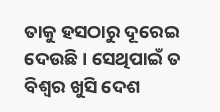ତାକୁ ହସଠାରୁ ଦୂରେଇ ଦେଉଛି । ସେଥିପାଇଁ ତ ବିଶ୍ୱର ଖୁସି ଦେଶ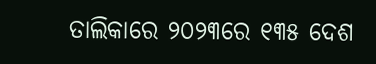ତାଲିକାରେ ୨୦୨୩ରେ ୧୩୫ ଦେଶ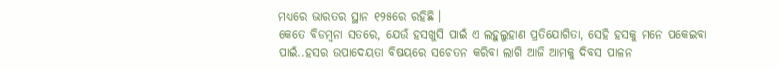ମଧ୍ୟରେ ଭାରତର ସ୍ଥାନ ୧୨୫ରେ ରହିଛି ।
କେତେ ବିଡମ୍ବନା ସତରେ, ଯେଉଁ ହସଖୁସି ପାଇଁ ଏ ଲହୁଲୁହାଣ ପ୍ରତିଯୋଗିତା, ସେହି ହସକୁ ମନେ ପକେଇବା ପାଇଁ..ହସର ଉପାଦେୟତା ବିଷୟରେ ସଚେତନ କରିବା ଲାଗି ଆଜି ଆମକୁ ଦିବସ ପାଳନ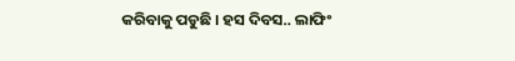କରିବାକୁ ପଡୁଛି । ହସ ଦିବସ.. ଲାଫିଂ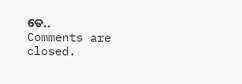ଡେ..
Comments are closed.